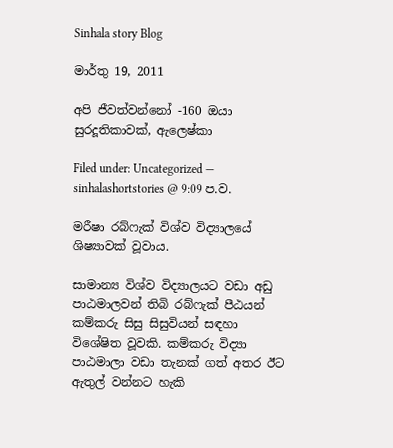Sinhala story Blog

මාර්තු 19, 2011

අපි ජීවත්වන්නෝ -160 ඔයා සුරදූතිකාවක්, ඇලෙෂ්කා

Filed under: Uncategorized — sinhalashortstories @ 9:09 ප.ව.

මරීෂා රබ්ෆැක් විශ්ව විද්‍යාලයේ ශිෂ්‍යාවක් වූවාය.

සාමාන්‍ය විශ්ව විද්‍යාලයට වඩා අඩු පාඨමාලවන් තිබි රබ්ෆැක් පීඨයන් කම්කරු සිසු සිසුවියන් සඳහා විශේෂිත වූවකි. කම්කරු විද්‍යා පාඨමාලා වඩා තැනක් ගත් අතර ඊට ඇතුල් වන්නට හැකි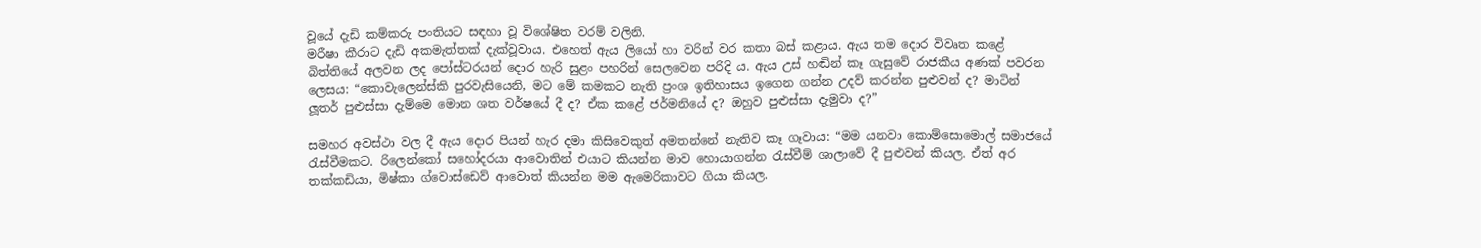වූයේ දැඩි කම්කරු පංතියට සඳහා වූ විශේෂිත වරම් වලිනි.
මරීෂා කීරාට දැඩි අකමැත්තක් දැක්වූවාය. එහෙත් ඇය ලියෝ හා වරින් වර කතා බස් කළාය. ඇය තම දොර විවෘත කළේ බිත්තියේ අලවන ලද පෝස්ටරයන් දොර හැරි සුළං පහරින් සෙලවෙන පරිදි ය. ඇය උස් හඬින් කෑ ගැසුවේ රාජකීය අණක් පවරන ලෙසය: “කොවැලෙන්ස්කි පුරවැසියෙනි, මට මේ කමකට නැති ප්‍රංශ ඉතිහාසය ඉගෙන ගන්න උදව් කරන්න පුළුවන් ද? මාටින් ලූතර් පුළුස්සා දැම්මෙ මොන ශත වර්ෂයේ දී ද? ඒක කළේ ජර්මනියේ ද? ඔහුව පුළුස්සා දැමුවා ද?”

සමහර අවස්ථා වල දී ඇය දොර පියන් හැර දමා කිසිවෙකුත් අමතන්නේ නැතිව කෑ ගෑවාය: “මම යනවා කො‍ම්සොමොල් සමාජයේ රැස්වීමකට. රිලෙන්කෝ සහෝදරයා ආවොතින් එයාට කියන්න මාව හොයාගන්න රැස්වීම් ශාලාවේ දී පුළුවන් කියල. ඒත් අර තක්කඩියා, මිෂ්කා ග්වොස්ඩෙව් ආවොත් කියන්න මම ඇමෙරිකාවට ගියා කියල.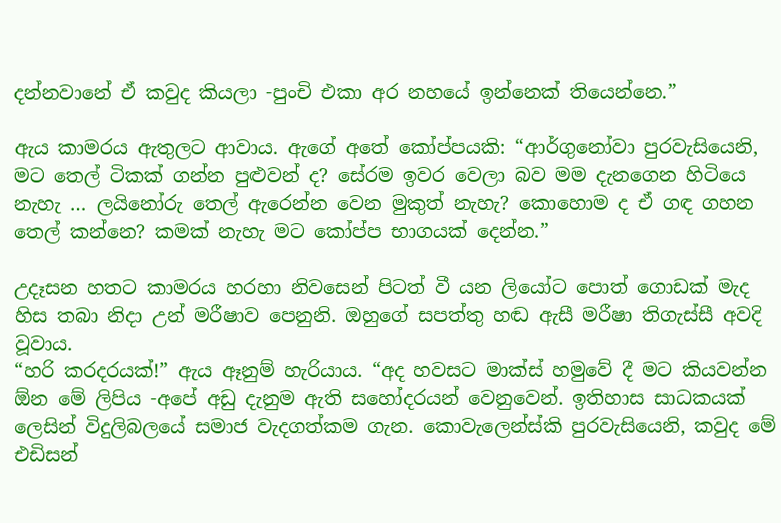දන්නවානේ ඒ කවුද කියලා -පුංචි එකා අර නහයේ ඉන්නෙක් තියෙන්නෙ.”

ඇය කාමරය ඇතුලට ආවාය. ඇගේ අතේ කෝප්පයකි: “ආර්ගුනෝවා පුරවැසියෙනි, මට තෙල් ටිකක් ගන්න පුළුවන් ද? සේරම ඉවර වෙලා බව මම දැනගෙන හිටියෙ නැහැ … ලයිනෝරු තෙල් ඇරෙන්න වෙන මුකුත් නැහැ? කොහොම ද ඒ ගඳ ගහන තෙල් කන්නෙ? කමක් නැහැ මට කෝප්ප භාගයක් දෙන්න.”

උදෑසන හතට කාමරය හරහා නිවසෙන් පිටත් වී යන ලියෝට පොත් ගොඩක් මැද හිස තබා නිදා උන් මරීෂාව පෙනුනි. ඔහුගේ සපත්තු හඬ ඇසී මරීෂා තිගැස්සී අවදි වූවාය.
“හරි කරදරයක්!” ඇය ඈනුම් හැරියාය. “අද හවසට මාක්ස් හමුවේ දී මට කියවන්න ඕන මේ ලිපිය -අපේ අඩු දැනුම ඇති සහෝදරයන් වෙනුවෙන්. ඉතිහාස සාධකයක් ලෙසින් විදුලිබලයේ සමාජ වැදගත්කම ගැන. කොවැලෙන්ස්කි පුරවැසියෙනි, කවුද මේ එඩිසන්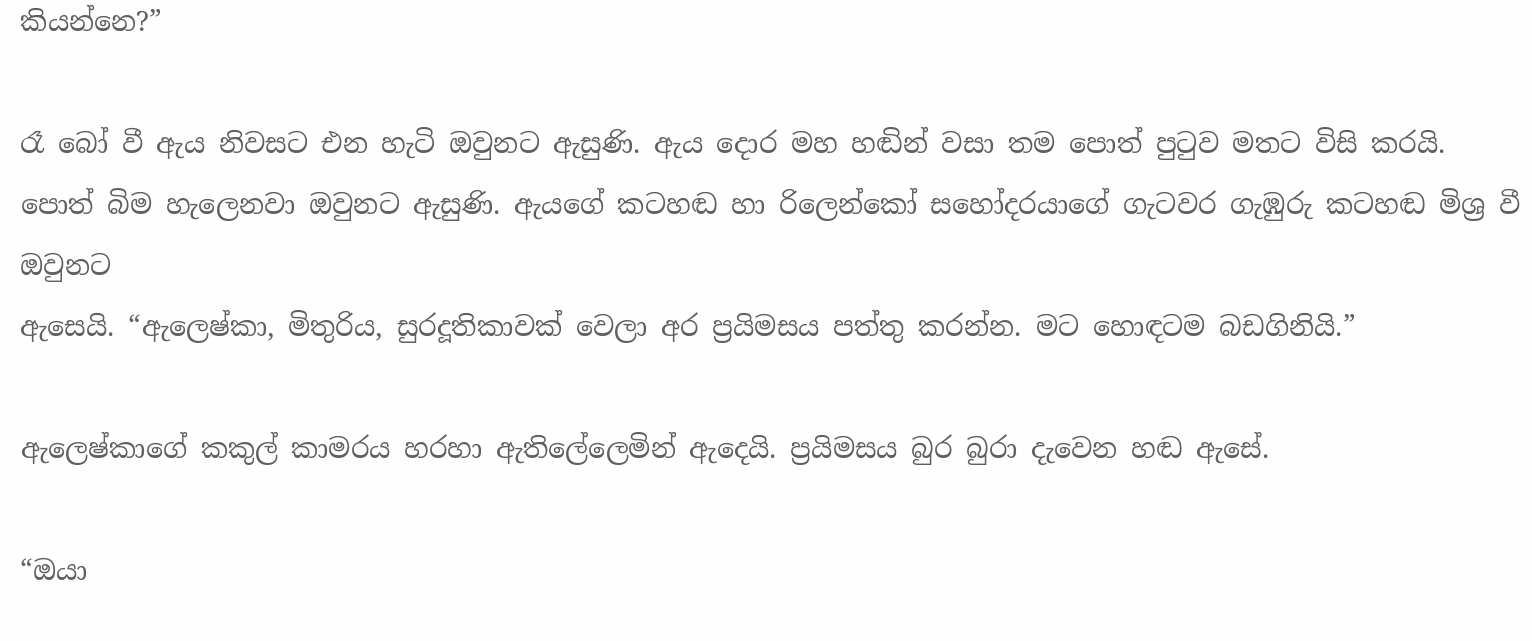කියන්නෙ?”

රෑ බෝ වී ඇය නිවසට එන හැටි ඔවුනට ඇසුණි. ඇය දොර මහ හඬින් වසා තම පොත් පුටුව මතට විසි කරයි. පොත් බිම හැලෙනවා ඔවුනට ඇසුණි. ඇයගේ කටහඬ හා රිලෙන්කෝ සහෝදරයාගේ ගැටවර ගැඹුරු කටහඬ මිශ්‍ර වී ඔවුනට
ඇසෙයි. “ඇලෙෂ්කා, මිතුරිය, සුරදූතිකාවක් වෙලා අර ප්‍රයිමසය පත්තු කරන්න. මට හොඳටම බඩගිනියි.”

ඇලෙෂ්කාගේ කකුල් කාමරය හරහා ඇතිලේලෙමින් ඇදෙයි. ප්‍රයිමසය බුර බුරා දැවෙන හඬ ඇසේ.

“ඔයා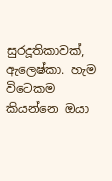සුරදූතිකාවක්, ඇලෙෂ්කා. හැම විටෙකම කියන්නෙ ඔයා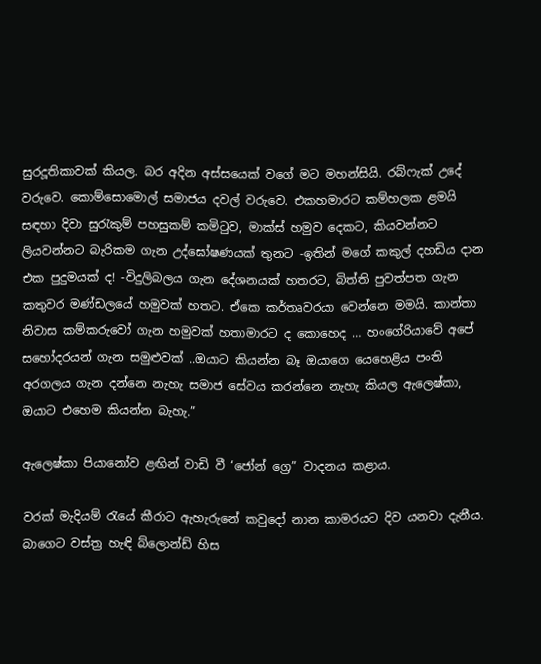සුරදූතිකාවක් කියල. බර අදින අස්සයෙක් වගේ මට මහන්සියි. රබ්ෆැක් උදේ වරුවෙ. කොම්සොමොල් සමාජය දවල් වරුවෙ. එකහමාරට කම්හලක ළමයි සඳහා දිවා සුරැකුම් පහසුකම් කමිටුව, මාක්ස් හමුව දෙකට, කියවන්නට ලියවන්නට බැරිකම ගැන උද්ඝෝෂණයක් තුනට -ඉතින් මගේ කකුල් දහඩිය දාන එක පුදුමයක් ද! -විදුලිබලය ගැන දේශනයක් හතරට, බිත්ති පුවත්පත ගැන කතුවර මණ්ඩලයේ හමුවක් හතට. ඒකෙ කර්තෘවරයා වෙන්නෙ මමයි. කාන්තා නිවාස කම්කරුවෝ ගැන හමුවක් හතාමාරට ද කොහෙද … හංගේරියාවේ අපේ සහෝදරයන් ගැන සමුළුවක් ..ඔයාට කියන්න බෑ ඔයාගෙ යෙහෙළිය පංති අරගලය ගැන දන්නෙ නැහැ සමාජ සේවය කරන්නෙ නැහැ කියල ඇලෙෂ්කා, ඔයාට එහෙම කියන්න බැහැ.”

ඇලෙෂ්කා පියානෝව ළඟින් වාඩි වී ‘ජෝන් ග්‍රෙ” වාදනය කළාය.

වරක් මැදියම් රැයේ කීරාට ඇහැරුනේ කවුදෝ නාන කාමරයට දිව යනවා දැනීය. බාගෙට වස්ත්‍ර හැඳි බ්ලොන්ඩ් හිස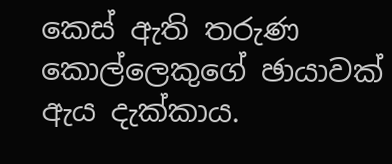කෙස් ඇති තරුණ කොල්ලෙකුගේ ඡායාවක් ඇය දැක්කාය.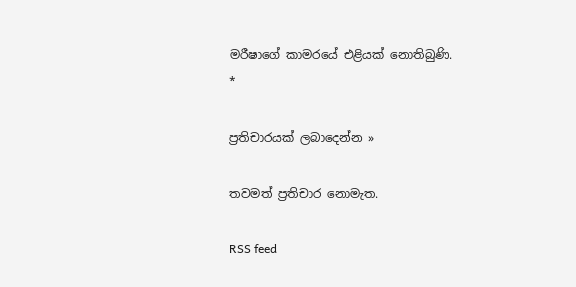මරීෂාගේ කාමරයේ එළියක් නොතිබුණි.
*

ප්‍රතිචාරයක් ලබාදෙන්න »

තවමත් ප්‍රතිචාර නොමැත.

RSS feed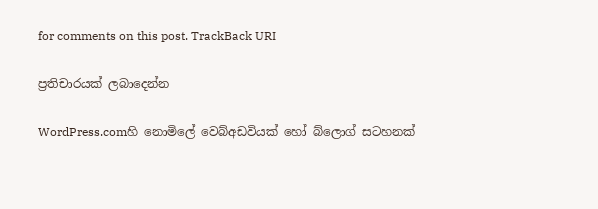for comments on this post. TrackBack URI

ප්‍රතිචාරයක් ලබාදෙන්න

WordPress.comහි නොමිලේ වෙබ්අඩවියක් හෝ බ්ලොග් සටහනක්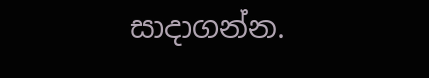සාදාගන්න.